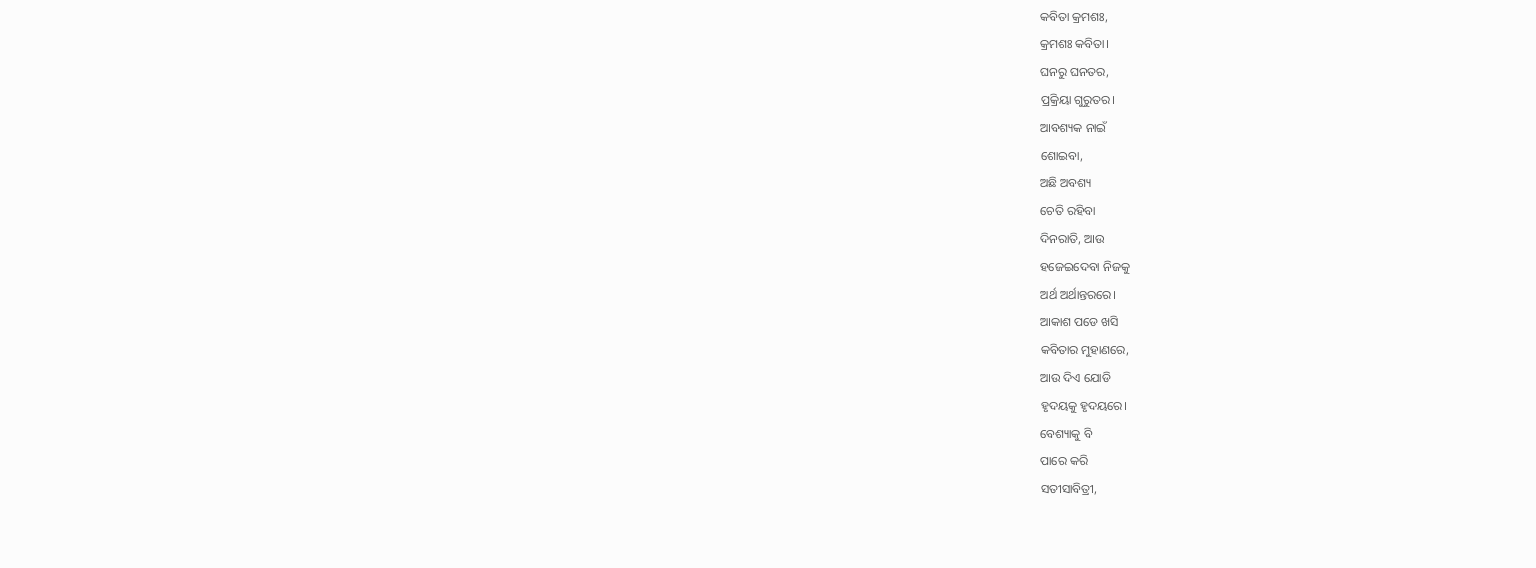କବିତା କ୍ରମଶଃ,
କ୍ରମଶଃ କବିତା।
ଘନରୁ ଘନତର,
ପ୍ରକ୍ରିୟା ଗୁରୁତର।
ଆବଶ୍ୟକ ନାଇଁ
ଶୋଇବା,
ଅଛି ଅବଶ୍ୟ
ଚେତି ରହିବା
ଦିନରାତି, ଆଉ
ହଜେଇଦେବା ନିଜକୁ
ଅର୍ଥ ଅର୍ଥାନ୍ତରରେ।
ଆକାଶ ପଡେ ଖସି
କବିତାର ମୁହାଣରେ,
ଆଉ ଦିଏ ଯୋଡି
ହୃଦୟକୁ ହୃଦୟରେ।
ବେଶ୍ୟାକୁ ବି
ପାରେ କରି
ସତୀସାବିତ୍ରୀ,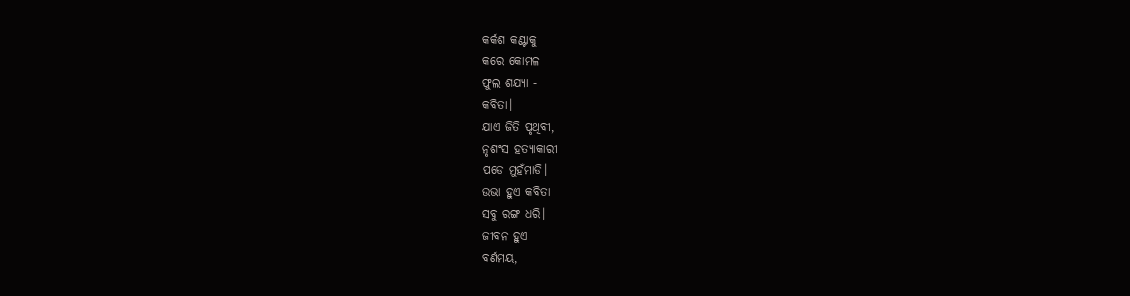କର୍କଶ କଣ୍ଟାକୁ
କରେ କୋମଳ
ଫୁଲ ଶଯ୍ୟା -
କବିତା।
ଯାଏ ଜିତି ପୃଥିବୀ,
ନୃଶଂସ ହତ୍ୟାକାରୀ
ପଡେ ମୁହଁମାଡି।
ଉଭା ହୁଏ କବିତା
ସବୁ ରଙ୍ଗ ଧରି।
ଜୀବନ ହୁଏ
ବର୍ଣମୟ,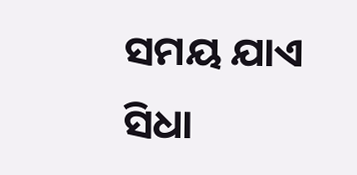ସମୟ ଯାଏ
ସିଧା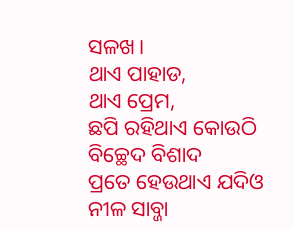ସଳଖ।
ଥାଏ ପାହାଡ,
ଥାଏ ପ୍ରେମ,
ଛପି ରହିଥାଏ କୋଉଠି
ବିଚ୍ଛେଦ ବିଶାଦ
ପ୍ରତେ ହେଉଥାଏ ଯଦିଓ
ନୀଳ ସାବ୍ଜା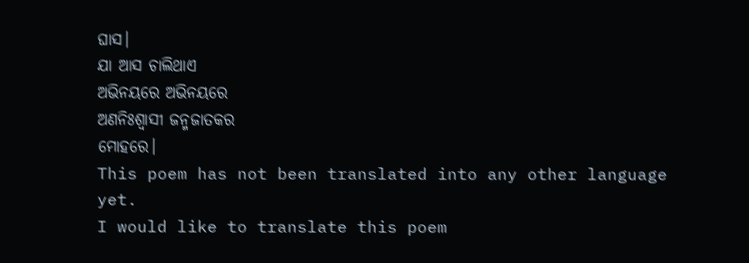ଘାସ।
ଯା ଆସ ଚାଲିଥାଏ
ଅଭିନୟରେ ଅଭିନୟରେ
ଅଣନିଃଶ୍ୱାସୀ ଜନ୍ମଜାତକର
ମୋହରେ।
This poem has not been translated into any other language yet.
I would like to translate this poem